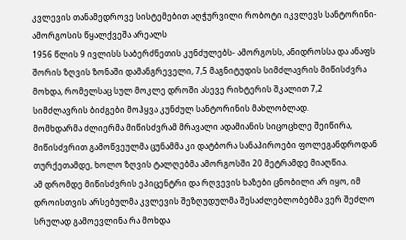კვლევის თანამედროვე სისტემებით აღჭურვილი რობოტი იკვლევს სანტორინი-ამორგოსის წყალქვეშა არეალს
1956 წლის 9 ივლისს საბერძნეთის კუნძულებს- ამორგოსს, ანიდროსსა და ანაფს შორის ზღვის ზონაში დამანგრეველი, 7,5 მაგნიტუდის სიმძლავრის მიწისძვრა მოხდა, რომელსაც სულ მოკლე დროში ასევე რიხტერის შკალით 7,2 სიმძლავრის ბიძგები მოჰყვა კუნძულ სანტორინის მახლობლად.
მომხდარმა ძლიერმა მიწისძვრამ მრავალი ადამიანის სიცოცხლე შეიწირა, მიწისძვრით გამოწვეულმა ცუნამმა კი დატბორა სანაპიროები ფოლეგანდროდან თურქეთამდე, ხოლო ზღვის ტალღებმა ამორგოსში 20 მეტრამდე მიაღწია.
ამ დრომდე მიწისძვრის ეპიცენტრი და რღვევის ხაზები ცნობილი არ იყო, იმ დროისთვის არსებულმა კვლევის შეზღუდულმა შესაძლებლობებმა ვერ შეძლო სრულად გამოევლინა რა მოხდა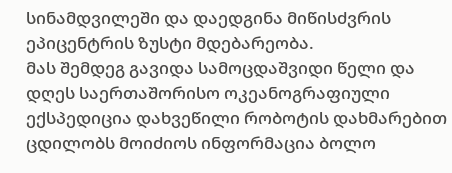სინამდვილეში და დაედგინა მიწისძვრის ეპიცენტრის ზუსტი მდებარეობა.
მას შემდეგ გავიდა სამოცდაშვიდი წელი და დღეს საერთაშორისო ოკეანოგრაფიული ექსპედიცია დახვეწილი რობოტის დახმარებით ცდილობს მოიძიოს ინფორმაცია ბოლო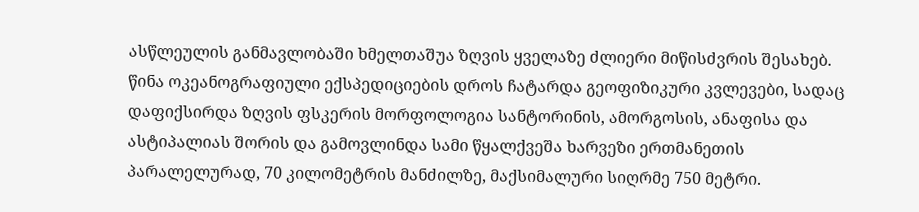ასწლეულის განმავლობაში ხმელთაშუა ზღვის ყველაზე ძლიერი მიწისძვრის შესახებ.
წინა ოკეანოგრაფიული ექსპედიციების დროს ჩატარდა გეოფიზიკური კვლევები, სადაც დაფიქსირდა ზღვის ფსკერის მორფოლოგია სანტორინის, ამორგოსის, ანაფისა და ასტიპალიას შორის და გამოვლინდა სამი წყალქვეშა ხარვეზი ერთმანეთის პარალელურად, 70 კილომეტრის მანძილზე, მაქსიმალური სიღრმე 750 მეტრი.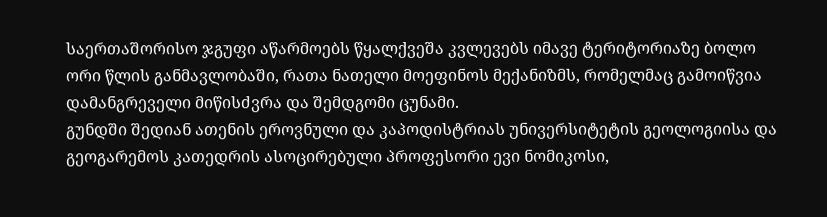საერთაშორისო ჯგუფი აწარმოებს წყალქვეშა კვლევებს იმავე ტერიტორიაზე ბოლო ორი წლის განმავლობაში, რათა ნათელი მოეფინოს მექანიზმს, რომელმაც გამოიწვია დამანგრეველი მიწისძვრა და შემდგომი ცუნამი.
გუნდში შედიან ათენის ეროვნული და კაპოდისტრიას უნივერსიტეტის გეოლოგიისა და გეოგარემოს კათედრის ასოცირებული პროფესორი ევი ნომიკოსი,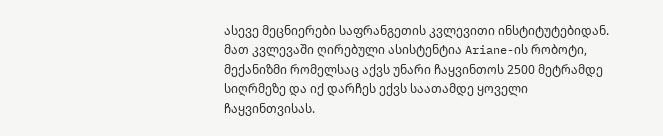ასევე მეცნიერები საფრანგეთის კვლევითი ინსტიტუტებიდან.
მათ კვლევაში ღირებული ასისტენტია Ariane-ის რობოტი, მექანიზმი რომელსაც აქვს უნარი ჩაყვინთოს 2500 მეტრამდე სიღრმეზე და იქ დარჩეს ექვს საათამდე ყოველი ჩაყვინთვისას.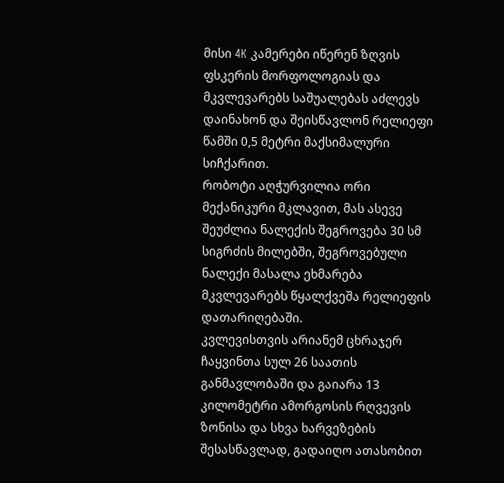მისი 4K კამერები იწერენ ზღვის ფსკერის მორფოლოგიას და მკვლევარებს საშუალებას აძლევს დაინახონ და შეისწავლონ რელიეფი წამში 0,5 მეტრი მაქსიმალური სიჩქარით.
რობოტი აღჭურვილია ორი მექანიკური მკლავით, მას ასევე შეუძლია ნალექის შეგროვება 30 სმ სიგრძის მილებში, შეგროვებული ნალექი მასალა ეხმარება მკვლევარებს წყალქვეშა რელიეფის დათარიღებაში.
კვლევისთვის არიანემ ცხრაჯერ ჩაყვინთა სულ 26 საათის განმავლობაში და გაიარა 13 კილომეტრი ამორგოსის რღვევის ზონისა და სხვა ხარვეზების შესასწავლად, გადაიღო ათასობით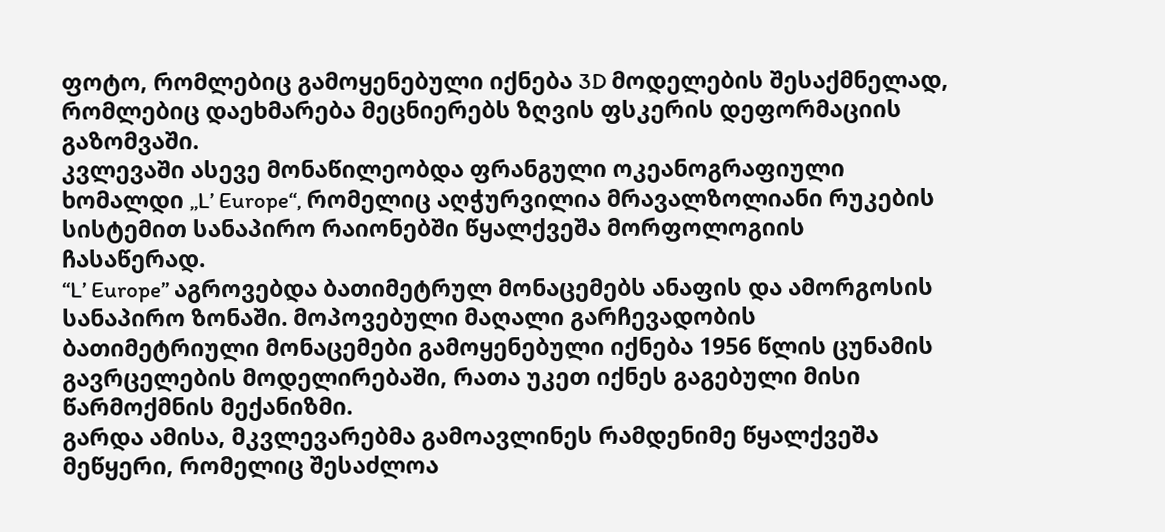ფოტო, რომლებიც გამოყენებული იქნება 3D მოდელების შესაქმნელად, რომლებიც დაეხმარება მეცნიერებს ზღვის ფსკერის დეფორმაციის გაზომვაში.
კვლევაში ასევე მონაწილეობდა ფრანგული ოკეანოგრაფიული ხომალდი „L’ Europe“, რომელიც აღჭურვილია მრავალზოლიანი რუკების სისტემით სანაპირო რაიონებში წყალქვეშა მორფოლოგიის ჩასაწერად.
“L’ Europe” აგროვებდა ბათიმეტრულ მონაცემებს ანაფის და ამორგოსის სანაპირო ზონაში. მოპოვებული მაღალი გარჩევადობის ბათიმეტრიული მონაცემები გამოყენებული იქნება 1956 წლის ცუნამის გავრცელების მოდელირებაში, რათა უკეთ იქნეს გაგებული მისი წარმოქმნის მექანიზმი.
გარდა ამისა, მკვლევარებმა გამოავლინეს რამდენიმე წყალქვეშა მეწყერი, რომელიც შესაძლოა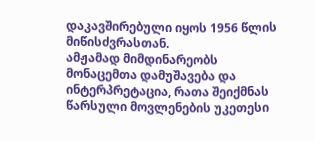დაკავშირებული იყოს 1956 წლის მიწისძვრასთან.
ამჟამად მიმდინარეობს მონაცემთა დამუშავება და ინტერპრეტაცია, რათა შეიქმნას წარსული მოვლენების უკეთესი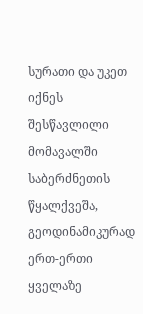სურათი და უკეთ იქნეს შესწავლილი მომავალში საბერძნეთის წყალქვეშა, გეოდინამიკურად ერთ-ერთი ყველაზე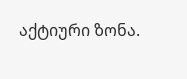აქტიური ზონა.